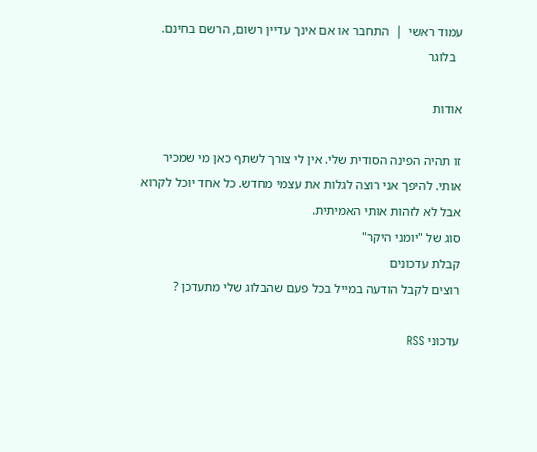עמוד ראשי  |  התחבר או אם אינך עדיין רשום, הרשם בחינם.
  בלוגר

אודות

זו תהיה הפינה הסודית שלי. אין לי צורך לשתף כאן מי שמכיר אותי. להיפך אני רוצה לגלות את עצמי מחדש. כל אחד יוכל לקרוא אבל לא לזהות אותי האמיתית.
סוג של "יומני היקר"
קבלת עדכונים
רוצים לקבל הודעה במייל בכל פעם שהבלוג שלי מתעדכן ?

עדכוני RSS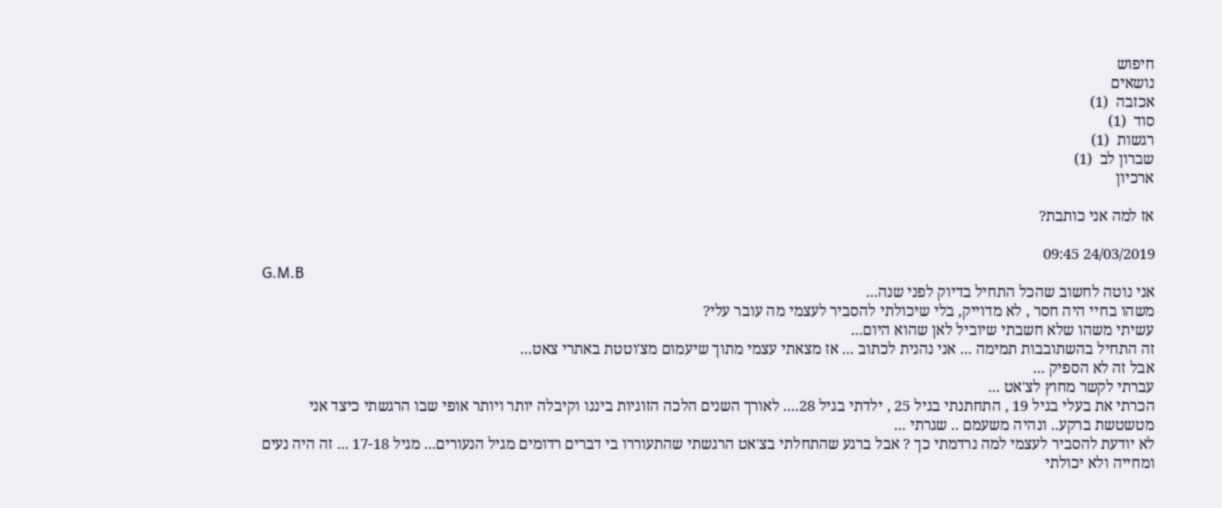חיפוש
נושאים
אכזבה  (1)
סוד  (1)
רגשות  (1)
שברון לב  (1)
ארכיון

אז למה אני כותבת?

24/03/2019 09:45
G.M.B
אני נוטה לחשוב שהכל התחיל בדיוק לפני שנה...
משהו בחיי היה חסר , לא מדוייק, בלי שיכולתי להסביר לעצמי מה עובר עלי?
עשיתי משהו שלא חשבתי שיוביל לאן שהוא היום...
זה התחיל בהשתובבות תמימה ... אני נהנית לכתוב ... אז מצאתי עצמי מתוך שיעמום מצ'וטטת באתרי צאט...
אבל זה לא הספיק ...
עברתי לקשר מחוץ לצ'אט ...
הכרתי את בעלי בגיל 19 , התחתנתי בגיל 25 , ילדתי בגיל 28.... לאורך השנים הלכה הזוגיות ביננו וקיבלה יותר ויותר אופי שבו הרגשתי כיצד אני מטשטשת ברקע.. ונהיה משעמם .. שגרתי ...
לא יודעת להסביר לעצמי למה נרדמתי כך ? אבל ברגע שהתחלתי בצ'אט הרגשתי שהתעוררו בי דברים רדומים מגיל הנעורים... מגיל 17-18 ... זה היה נעים ומחייה ולא יכולתי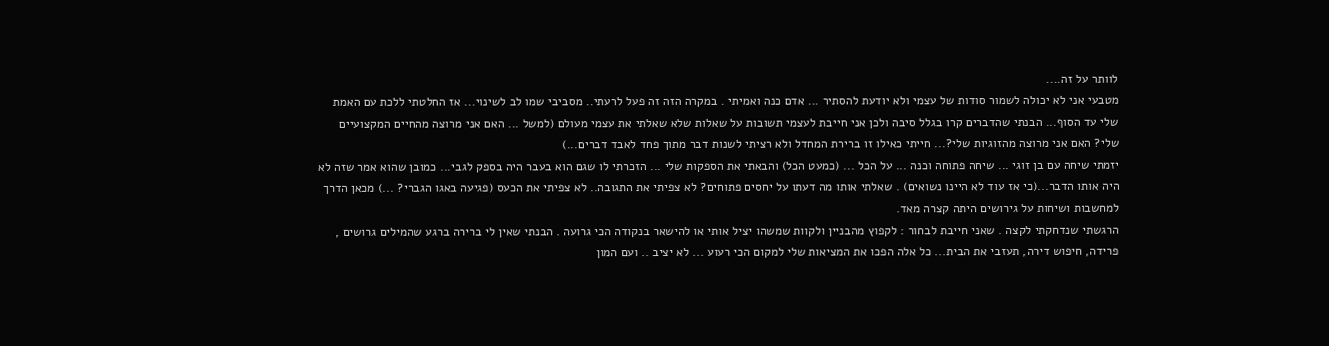לוותר על זה....
מטבעי אני לא יכולה לשמור סודות של עצמי ולא יודעת להסתיר ... אדם כנה ואמיתי . במקרה הזה זה פעל לרעתי.. מסביבי שמו לב לשינוי... אז החלטתי ללכת עם האמת שלי עד הסוף... הבנתי שהדברים קרו בגלל סיבה ולכן אני חייבת לעצמי תשובות על שאלות שלא שאלתי את עצמי מעולם (למשל ... האם אני מרוצה מהחיים המקצועיים שלי? האם אני מרוצה מהזוגיות שלי?... חייתי כאילו זו ברירת המחדל ולא רציתי לשנות דבר מתוך פחד לאבד דברים...)
יזמתי שיחה עם בן זוגי ... שיחה פתוחה וכנה ... על הכל ... (כמעט הכל) והבאתי את הספקות שלי ... הזכרתי לו שגם הוא בעבר היה בספק לגבי... כמובן שהוא אמר שזה לא היה אותו הדבר...(כי אז עוד לא היינו נשואים) . שאלתי אותו מה דעתו על יחסים פתוחים? לא צפיתי את התגובה.. לא צפיתי את הכעס (פגיעה באגו הגברי? ...) מכאן הדרך למחשבות ושיחות על גירושים היתה קצרה מאד.
הרגשתי שנדחקתי לקצה . שאני חייבת לבחור : לקפוץ מהבניין ולקוות שמשהו יציל אותי או להישאר בנקודה הכי גרועה . הבנתי שאין לי ברירה ברגע שהמילים גרושים , פרידה, חיפוש דירה, תעזבי את הבית... כל אלה הפכו את המציאות שלי למקום הכי רעוע ... לא יציב .. ועם המון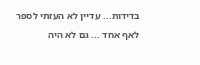בדידות... עדיין לא העזתי לספר לאף אחד ... גם לא היה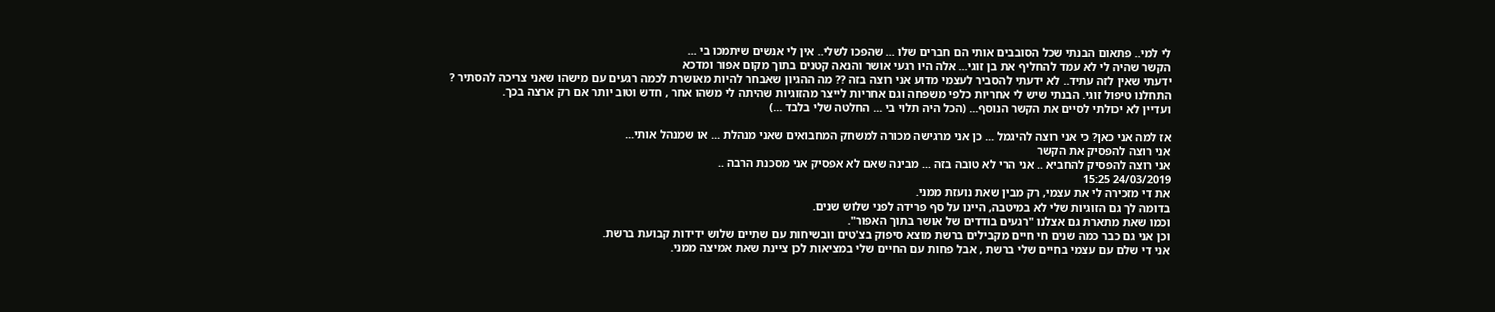לי למי.. פתאום הבנתי שכל הסובבים אותי הם חברים שלו ... שהפכו לשלי.. אין לי אנשים שיתמכו בי ...
הקשר שהיה לי לא עמד להחליף את בן זוגי... אלה היו רגעי אושר והנאה קטנים בתוך מקום אפור ומדכא
ידעתי שאין לזה עתיד.. לא ידעתי להסביר לעצמי מדוע אני רוצה בזה ?? מה ההגיון שאבחר להיות מאושרת לכמה רגעים עם מישהו שאני צריכה להסתיר ?
התחלנו טיפול זוגי. הבנתי שיש לי אחריות כלפי משפחה וגם אחריות לייצר מהזוגיות שהיתה לי משהו אחר , חדש וטוב יותר אם רק ארצה בכך.
ועדיין לא יכולתי לסיים את הקשר הנוסף... (הכל היה תלוי בי ... החלטה שלי בלבד ...)

אז למה אני כאן? כי אני רוצה להיגמל ... כן אני מרגישה מכורה למשחק המחבואים שאני מנהלת ... או שמנהל אותי...
אני רוצה להפסיק את הקשר
אני רוצה להפסיק להחביא .. אני הרי לא טובה בזה ... מבינה שאם לא אפסיק אני מסכנת הרבה ..
24/03/2019 15:25
את די מזכירה לי את עצמי, רק מבין שאת נועזת ממני.
בדומה לך גם הזוגיות שלי לא במיטבה, היינו על סף פרידה לפני שלוש שנים.
וכמו שאת מתארת גם אצלנו "רגעים בודדים של אושר בתוך האפור".
וכן אני גם כבר כמה שנים חי חיים מקבילים ברשת מוצא סיפוק בצ'טים וובשיחות עם שתיים שלוש ידידות קבועת ברשת.
אני די שלם עם עצמי בחיים שלי ברשת , אבל פחות עם החיים שלי במציאות לכן ציינת שאת אמיצה ממני.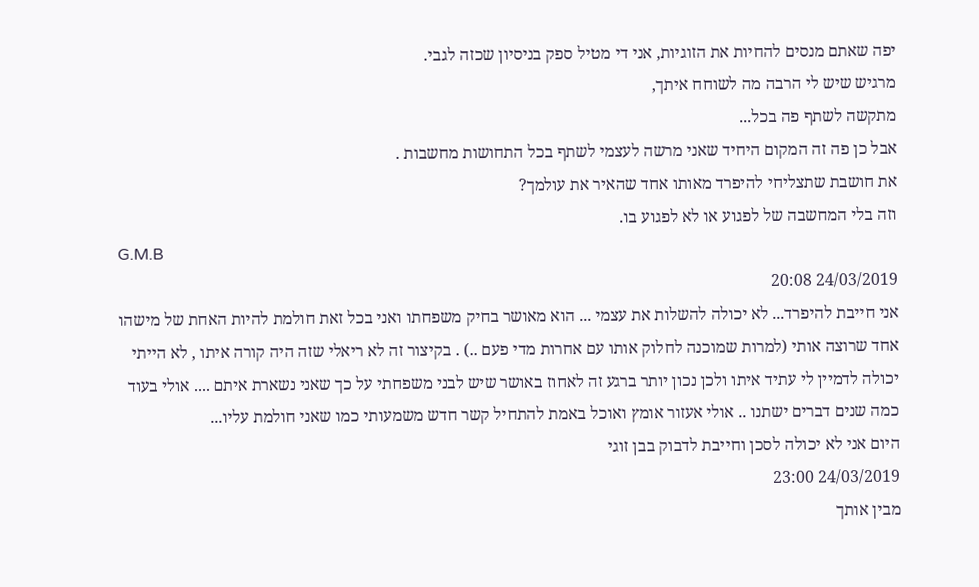יפה שאתם מנסים להחיות את הזוגיות, אני די מטיל ספק בניסיון שכזה לגבי.
מרגיש שיש לי הרבה מה לשוחח איתך,
מתקשה לשתף פה בכל...
אבל כן פה זה המקום היחיד שאני מרשה לעצמי לשתף בכל התחושות מחשבות .
את חושבת שתצליחי להיפרד מאותו אחד שהאיר את עולמך?
וזה בלי המחשבה של לפגוע או לא לפגוע בו.
G.M.B
24/03/2019 20:08
אני חייבת להיפרד... לא יכולה להשלות את עצמי ... הוא מאושר בחיק משפחתו ואני בכל זאת חולמת להיות האחת של מישהו אחד שרוצה אותי (למרות שמוכנה לחלוק אותו עם אחרות מדי פעם ..) . בקיצור זה לא ריאלי שזה היה קורה איתו , לא הייתי יכולה לדמיין לי עתיד איתו ולכן נכון יותר ברגע זה לאחוז באושר שיש לבני משפחתי על כך שאני נשארת איתם .... אולי בעוד כמה שנים דברים ישתנו .. אולי אעזור אומץ ואוכל באמת להתחיל קשר חדש משמעותי כמו שאני חולמת עליו...
היום אני לא יכולה לסכן וחייבת לדבוק בבן זוגי
24/03/2019 23:00
מבין אותך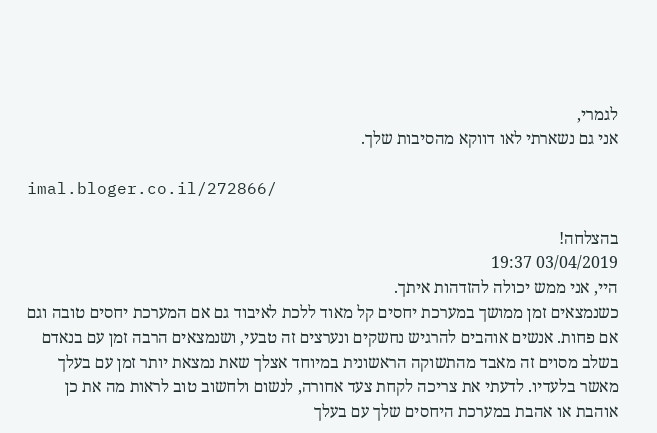לגמרי,
אני גם נשארתי לאו דווקא מהסיבות שלך.

imal.bloger.co.il/272866/

בהצלחה!
03/04/2019 19:37
היי, אני ממש יכולה להזדהות איתך.
כשנמצאים זמן ממושך במערכת יחסים קל מאוד ללכת לאיבוד גם אם המערכת יחסים טובה וגם אם פחות. אנשים אוהבים להרגיש נחשקים ונערצים זה טבעי, ושנמצאים הרבה זמן עם בנאדם בשלב מסוים זה מאבד מהתשוקה הראשונית במיוחד אצלך שאת נמצאת יותר זמן עם בעלך מאשר בלעדיו. לדעתי את צריכה לקחת צעד אחורה, לנשום ולחשוב טוב לראות מה את כן אוהבת או אהבת במערכת היחסים שלך עם בעלך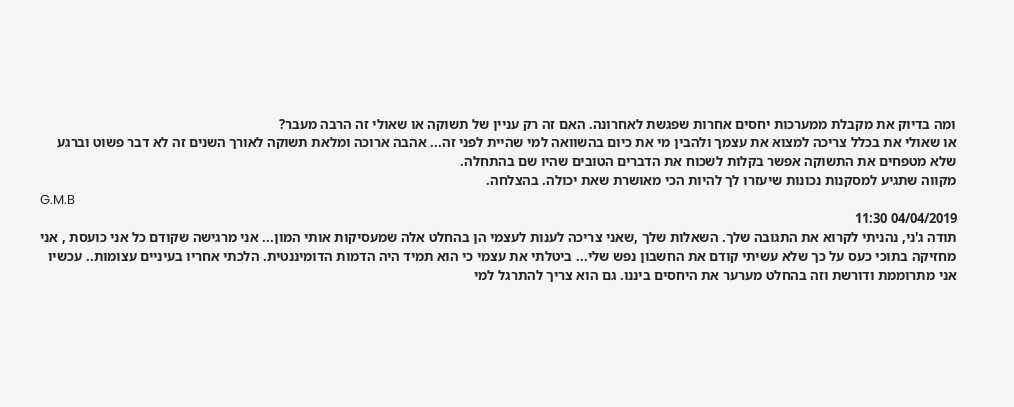ומה בדיוק את מקבלת ממערכות יחסים אחרות שפגשת לאחרונה. האם זה רק עניין של תשוקה או שאולי זה הרבה מעבר?
או שאולי את בכלל צריכה למצוא את עצמך ולהבין מי את כיום בהשוואה למי שהיית לפני זה... אהבה ארוכה ומלאת תשוקה לאורך השנים זה לא דבר פשוט וברגע שלא מטפחים את התשוקה אפשר בקלות לשכוח את הדברים הטובים שהיו שם בהתחלה.
מקווה שתגיע למסקנות נכונות שיעזרו לך להיות הכי מאושרת שאת יכולה. בהצלחה.
G.M.B
04/04/2019 11:30
תודה ג'ני, נהניתי לקרוא את התגובה שלך. השאלות שלך ,שאני צריכה לענות לעצמי הן בהחלט אלה שמעסיקות אותי המון... אני מרגישה שקודם כל אני כועסת , אני מחזיקה בתוכי כעס על כך שלא עשיתי קודם את החשבון נפש שלי... ביטלתי את עצמי כי הוא תמיד היה הדמות הדומיננטית. הלכתי אחריו בעיניים עצומות.. עכשיו אני מתרוממת ודורשת וזה בהחלט מערער את היחסים ביננו. גם הוא צריך להתרגל למי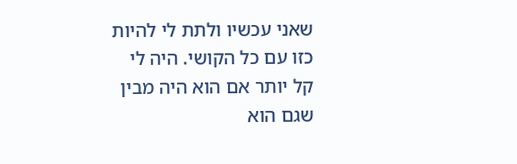שאני עכשיו ולתת לי להיות כזו עם כל הקושי. היה לי קל יותר אם הוא היה מבין שגם הוא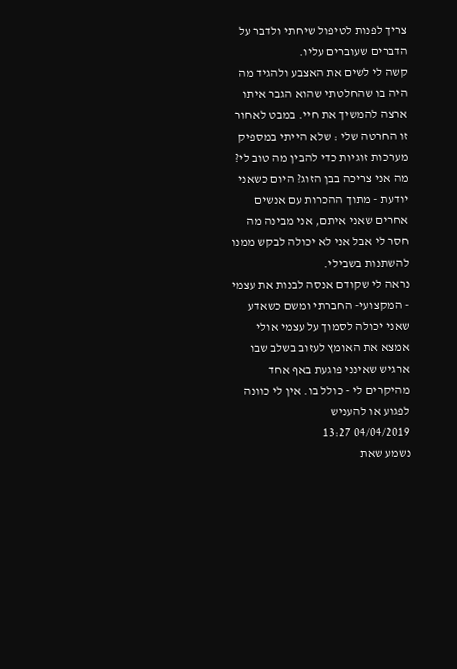צריך לפנות לטיפול שיחתי ולדבר על הדברים שעוברים עליו.
קשה לי לשים את האצבע ולהגיד מה היה בו שהחלטתי שהוא הגבר איתו ארצה להמשיך את חיי. במבט לאחור זו החרטה שלי : שלא הייתי במספיק מערכות זוגיות כדי להבין מה טוב לי? מה אני צריכה בבן הזוג? היום כשאני יודעת - מתוך ההכרות עם אנשים אחרים שאני איתם, אני מבינה מה חסר לי אבל אני לא יכולה לבקש ממנו להשתנות בשבילי.
נראה לי שקודם אנסה לבנות את עצמי - המקצועי- החברתי ומשם כשאדע שאני יכולה לסמוך על עצמי אולי אמצא את האומץ לעזוב בשלב שבו ארגיש שאינני פוגעת באף אחד מהיקרים לי - כולל בו. אין לי כוונה לפגוע או להעניש
04/04/2019 13:27
נשמע שאת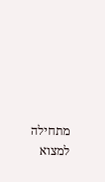מתחילה למצוא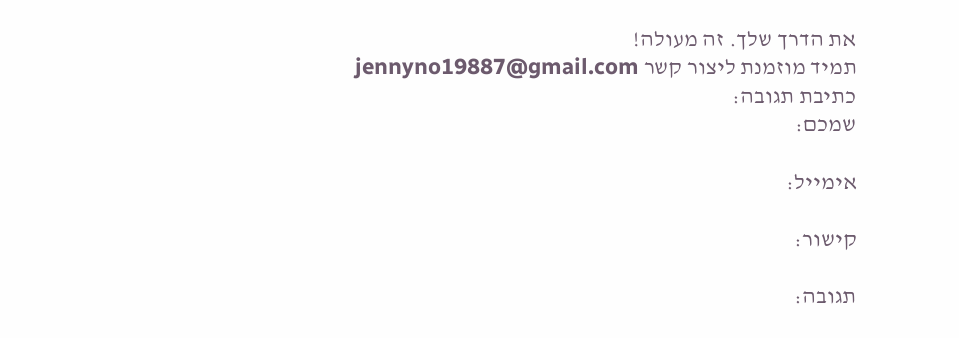את הדרך שלך. זה מעולה!
תמיד מוזמנת ליצור קשר jennyno19887@gmail.com
כתיבת תגובה:
שמכם:

אימייל:

קישור:

תגובה: